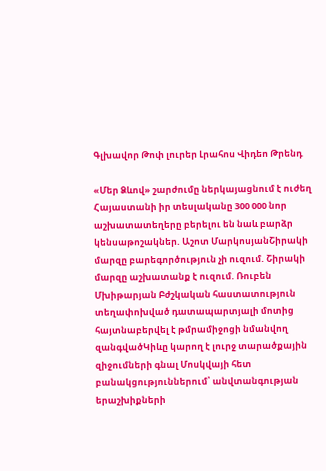Գլխավոր Թոփ լուրեր Լրահոս Վիդեո Թրենդ

«Մեր Ձևով» շարժումը ներկայացնում է ուժեղ Հայաստանի իր տեսլականը 300 000 նոր աշխատատեղերը բերելու են նաև բարձր կենսաթոշակներ. Աշոտ ՄարկոսյանՇիրակի մարզը բարեգործություն չի ուզում. Շիրակի մարզը աշխատանք է ուզում. Ռուբեն Մխիթարյան Բժշկական հաստատություն տեղափոխված դատապարտյալի մոտից հայտնաբերվել է թմրամիջոցի նմանվող զանգվածԿիևը կարող է լուրջ տարածքային զիջումների գնալ Մոսկվայի հետ բանակցություններում՝ անվտանգության երաշխիքների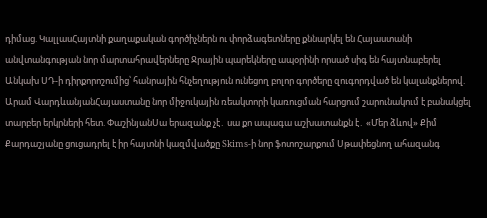դիմաց. ԿալլասՀայտնի քաղաքական գործիչներն ու փորձագետները քննարկել են Հայաստանի անվտանգության նոր մարտահրավերները Ջրային պարեկները ապօրինի որսած սիգ են հայտնաբերել Անկախ ՍԴ-ի դիրքորոշումից՝ հանրային հնչեղություն ունեցող բոլոր գործերը զուգորդված են կալանքներով. Արամ ՎարդևանյանՀայաստանը նոր միջուկային ռեակտորի կառուցման հարցում շարունակում է բանակցել տարբեր երկրների հետ. ՓաշինյանՍա երազանք չէ․ սա քո ապագա աշխատանքն է․ «Մեր ձևով» Քիմ Քարդաշյանը ցուցադրել է իր հայտնի կազմվածքը Skims-ի նոր ֆոտոշարքում Սթափեցնող ահազանգ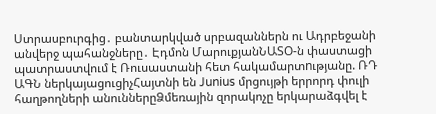Ստրասբուրգից․ բանտարկված սրբազաններն ու Ադրբեջանի անվերջ պահանջները․ Էդմոն ՄարուքյանՆԱՏՕ-ն փաստացի պատրաստվում է Ռուսաստանի հետ հակամարտnւթյանը. ՌԴ ԱԳՆ ներկայացուցիչՀայտնի են Junius մրցույթի երրորդ փուլի հաղթողների անուններըՁմեռային զորակոչը երկարաձգվել է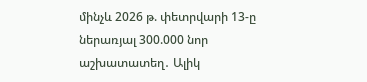մինչև 2026 թ. փետրվարի 13-ը ներառյալ 300.000 նոր աշխատատեղ․ Ալիկ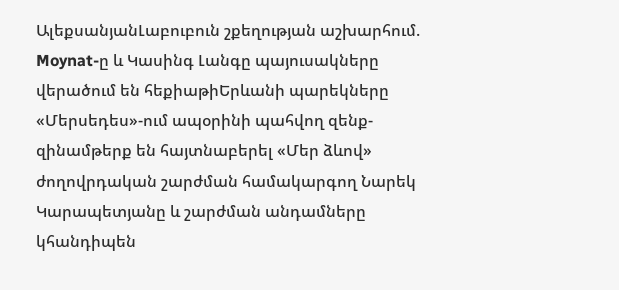ԱլեքսանյանԼաբուբուն շքեղության աշխարհում. Moynat-ը և Կասինգ Լանգը պայուսակները վերածում են հեքիաթիԵրևանի պարեկները «Մերսեդես»-ում ապօրինի պահվող զենք-զինամթերք են հայտնաբերել «Մեր ձևով» ժողովրդական շարժման համակարգող Նարեկ Կարապետյանը և շարժման անդամները կհանդիպեն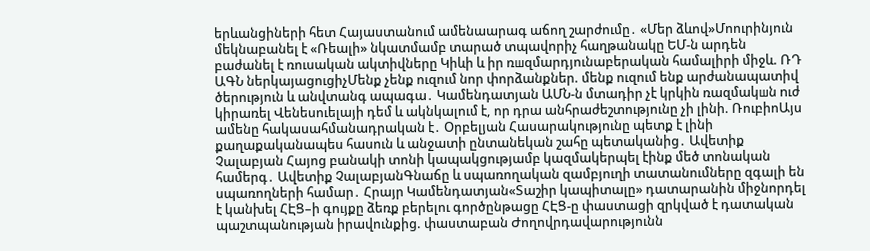երևանցիների հետ Հայաստանում ամենաարագ աճող շարժումը․ «Մեր ձևով»Մոուրինյուն մեկնաբանել է «Ռեալի» նկատմամբ տարած տպավորիչ հաղթանակը ԵՄ-ն արդեն բաժանել է ռուսական ակտիվները Կիևի և իր ռшզմարդյունաբերական համալիրի միջև. ՌԴ ԱԳՆ ներկայացուցիչՄենք չենք ուզում նոր փորձանքներ. մենք ուզում ենք արժանապատիվ ծերություն և անվտանգ ապագա․ Կամենդատյան ԱՄՆ-ն մտադիր չէ կրկին ռազմակшն nւժ կիրառել Վենեսուելայի դեմ և ակնկալում է, որ դրա անհրաժեշտությունը չի լինի. ՌուբիոԱյս ամենը հակասահմանադրական է․ Օրբելյան Հասարակությունը պետք է լինի քաղաքականապես հասուն և անջատի ընտանեկան շահը պետականից․ Ավետիք Չալաբյան Հայոց բանակի տոնի կապակցությամբ կազմակերպել էինք մեծ տոնական համերգ․ Ավետիք ՉալաբյանԳնաճը և սպառողական զամբյուղի տատանումները զգալի են սպառողների համար․ Հրայր Կամենդատյան«Տաշիր կապիտալը» դատարանին միջնորդել է կանխել ՀԷՑ–ի գույքը ձեռք բերելու գործընթացը ՀԷՑ-ը փաստացի զրկված է դատական պաշտպանության իրավունքից. փաստաբան Ժողովրդավարությունն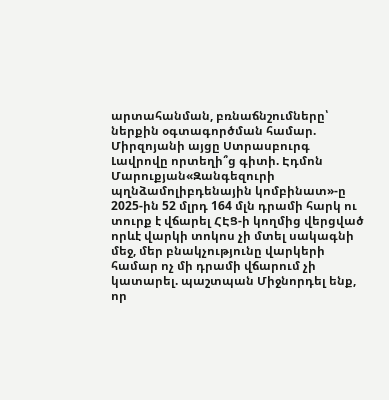արտահանման, բռնաճնշումները՝ ներքին օգտագործման համար. Միրզոյանի այցը Ստրասբուրգ Լավրովը որտեղի՞ց գիտի. Էդմոն Մարուքյան«Զանգեզուրի պղնձամոլիբդենային կոմբինատ»-ը 2025-ին 52 մլրդ 164 մլն դրամի հարկ ու տուրք է վճարել ՀԷՑ-ի կողմից վերցված որևէ վարկի տոկոս չի մտել սակագնի մեջ, մեր բնակչությունը վարկերի համար ոչ մի դրամի վճարում չի կատարել. պաշտպան Միջնորդել ենք, որ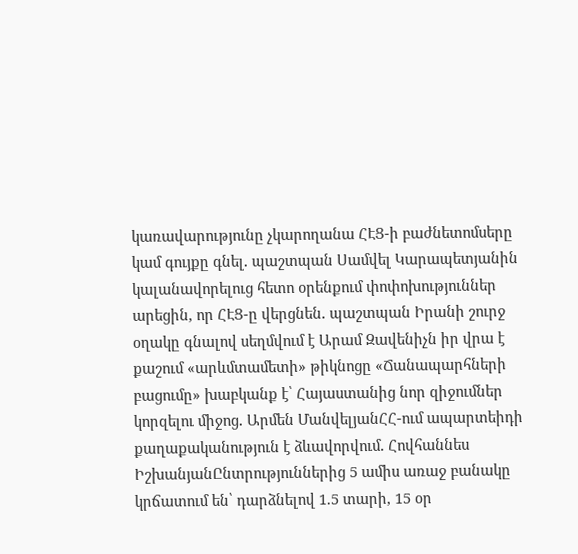կառավարությունը չկարողանա ՀԷՑ-ի բաժնետոմսերը կամ գույքը գնել․ պաշտպան Սամվել Կարապետյանին կալանավորելուց հետո օրենքում փոփոխություններ արեցին, որ ՀԷՑ-ը վերցնեն․ պաշտպան Իրանի շուրջ օղակը գնալով սեղմվում է Արամ Զավենիչն իր վրա է քաշում «արևմտամետի» թիկնոցը «Ճանապարհների բացումը» խաբկանք է՝ Հայաստանից նոր զիջումներ կորզելու միջոց․ Արմեն ՄանվելյանՀՀ-ում ապարտեիդի քաղաքականություն է ձևավորվում․ Հովհաննես ԻշխանյանԸնտրություններից 5 ամիս առաջ բանակը կրճատում են՝ դարձնելով 1.5 տարի, 15 օր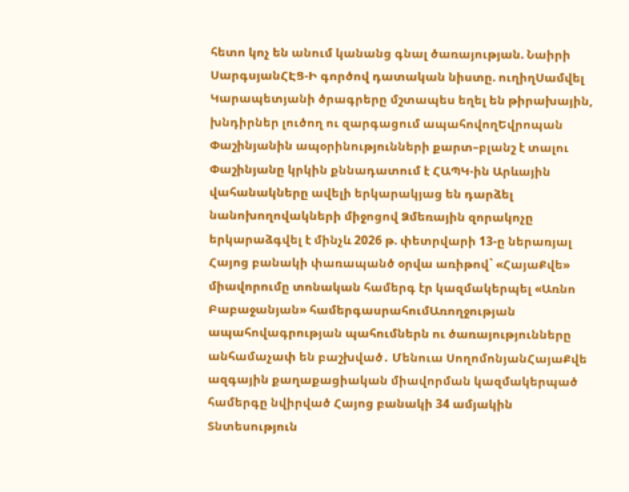հետո կոչ են անում կանանց գնալ ծառայության. Նաիրի ՍարգսյանՀԷՑ-Ի գործով դատական նիստը. ուղիղՍամվել Կարապետյանի ծրագրերը մշտապես եղել են թիրախային, խնդիրներ լուծող ու զարգացում ապահովողԵվրոպան Փաշինյանին ապօրինությունների քարտ–բլանշ է տալու Փաշինյանը կրկին քննադատում է ՀԱՊԿ-ին Արևային վահանակները ավելի երկարակյաց են դարձել նանոխողովակների միջոցով Ձմեռային զորակոչը երկարաձգվել է մինչև 2026 թ. փետրվարի 13-ը ներառյալ Հայոց բանակի փառապանծ օրվա առիթով` «ՀայաՔվե» միավորումը տոնական համերգ էր կազմակերպել «Առնո Բաբաջանյան» համերգասրահումԱռողջության ապահովագրության պահումներն ու ծառայությունները անհամաչափ են բաշխված․ Մենուա ՍողոմոնյանՀայաՔվե ազգային քաղաքացիական միավորման կազմակերպած համերգը նվիրված Հայոց բանակի 34 ամյակին
Տնտեսություն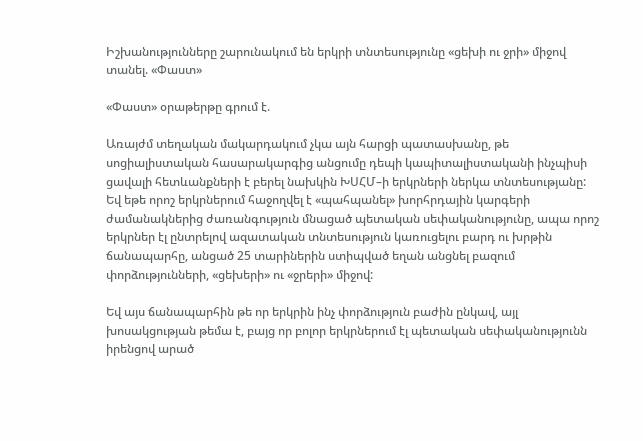Իշխանությունները շարունակում են երկրի տնտեսությունը «ցեխի ու ջրի» միջով տանել. «Փաստ»

«Փաստ» օրաթերթը գրում է.

Առայժմ տեղական մակարդակում չկա այն հարցի պատասխանը, թե սոցիալիստական հասարակարգից անցումը դեպի կապիտալիստականի ինչպիսի ցավալի հետևանքների է բերել նախկին ԽՍՀՄ–ի երկրների ներկա տնտեսությանը: Եվ եթե որոշ երկրներում հաջողվել է «պահպանել» խորհրդային կարգերի ժամանակներից ժառանգություն մնացած պետական սեփականությունը, ապա որոշ երկրներ էլ ընտրելով ազատական տնտեսություն կառուցելու բարդ ու խրթին ճանապարհը, անցած 25 տարիներին ստիպված եղան անցնել բազում փորձությունների, «ցեխերի» ու «ջրերի» միջով:

Եվ այս ճանապարհին թե որ երկրին ինչ փորձություն բաժին ընկավ, այլ խոսակցության թեմա է, բայց որ բոլոր երկրներում էլ պետական սեփականությունն իրենցով արած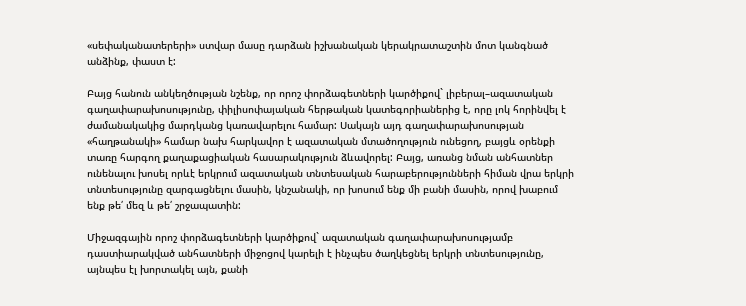«սեփականատերերի» ստվար մասը դարձան իշխանական կերակրատաշտին մոտ կանգնած անձինք, փաստ է:

Բայց հանուն անկեղծության նշենք, որ որոշ փորձագետների կարծիքով` լիբերալ–ազատական գաղափարախոսությունը, փիլիսոփայական հերթական կատեգորիաներից է, որը լոկ հորինվել է ժամանակակից մարդկանց կառավարելու համար: Սակայն այդ գաղափարախոսության «հաղթանակի» համար նախ հարկավոր է ազատական մտածողություն ունեցող, բայցև օրենքի տառը հարգող քաղաքացիական հասարակություն ձևավորել: Բայց, առանց նման անհատներ ունենալու խոսել որևէ երկրում ազատական տնտեսական հարաբերությունների հիման վրա երկրի տնտեսությունը զարգացնելու մասին, կնշանակի, որ խոսում ենք մի բանի մասին, որով խաբում ենք թե՛ մեզ և թե՛ շրջապատին:

Միջազգային որոշ փորձագետների կարծիքով` ազատական գաղափարախոսությամբ դաստիարակված անհատների միջոցով կարելի է ինչպես ծաղկեցնել երկրի տնտեսությունը, այնպես էլ խորտակել այն, քանի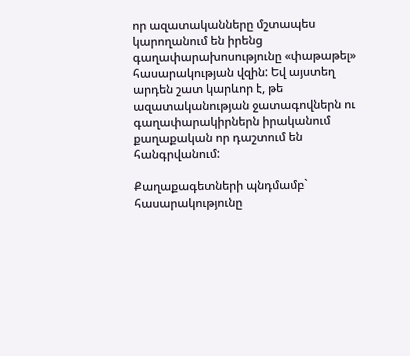որ ազատականները մշտապես կարողանում են իրենց գաղափարախոսությունը «փաթաթել» հասարակության վզին: Եվ այստեղ արդեն շատ կարևոր է, թե ազատականության ջատագովներն ու գաղափարակիրներն իրականում քաղաքական որ դաշտում են հանգրվանում:

Քաղաքագետների պնդմամբ` հասարակությունը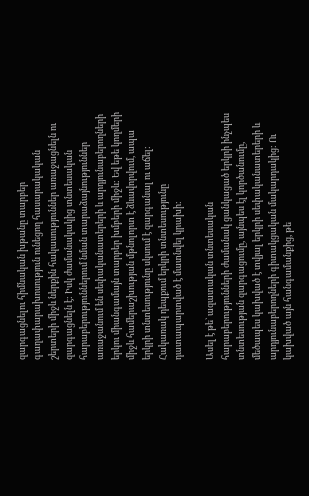զարգացնելու հիմնական խթանը տարբեր գաղափարախոսություն ունեցող հասարակական շերտերի միջև ներքին հակասություններ առաջացնելն ու զարգացնելն է: Իսկ ժամանակակից տնտեսական հարաբերություններում նման տարաձայնություններ առաջանում են սեփականատերերի և արդյունաբերողների երկու միանգամայն տարբեր խմբերի միջև: Եվ եթե կողմերի միջև համերաշխության մթնոլորտ է ձևավորվում, ապա երկրի տնտեսությունը սկսում է զարգանալ ու աճել: Հակառակ դեպքում երկրի տնտեսությունը դատապարտված է մատնվել կրախի:

Ասել է թե` ազատական տնտեսական հարաբերությունների ժամանակ ցանկացած երկրի ինչպես տնտեսության զարգացումը, այնպես էլ կործանումը, մեծապես կախված է տվյալ երկրի սեփականատերերի և արդյունաբերողների գիտակցական մակարդակից: Ու կախված այն հանգամանքից, թե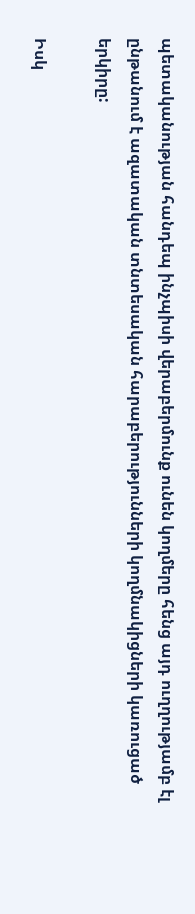պետականության հանդեպ ինչպիսի վերաբերմունք ունեն կողմերը հենց այդ ուղղությամբ էլ ընթանում է ազատական տնտեսական հարաբերությունների կողմնակիցների կառուցած երկիրը:

Իսկ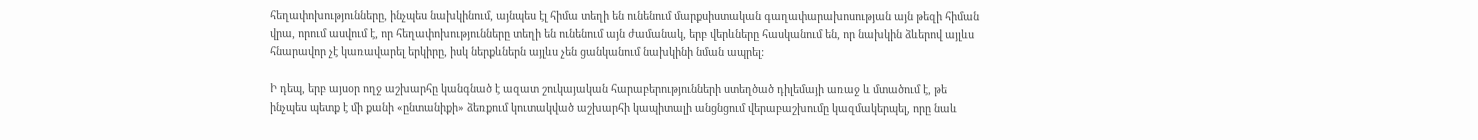հեղափոխությունները, ինչպես նախկինում, այնպես էլ հիմա տեղի են ունենում մարքսիստական գաղափարախոսության այն թեզի հիման վրա, որում ասվում է, որ հեղափոխությունները տեղի են ունենում այն ժամանակ, երբ վերևները հասկանում են, որ նախկին ձևերով այլևս հնարավոր չէ կառավարել երկիրը, իսկ ներքևներն այլևս չեն ցանկանում նախկինի նման ապրել:

Ի դեպ, երբ այսօր ողջ աշխարհը կանգնած է ազատ շուկայական հարաբերությունների ստեղծած դիլեմայի առաջ և մտածում է, թե ինչպես պետք է մի քանի «ընտանիքի» ձեռքում կուտակված աշխարհի կապիտալի անցնցում վերաբաշխումը կազմակերպել, որը նաև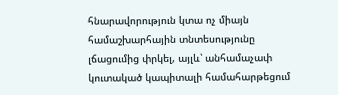հնարավորություն կտա ոչ միայն համաշխարհային տնտեսությունը լճացումից փրկել, այլև՝ անհամաչափ կուտակած կապիտալի համահարթեցում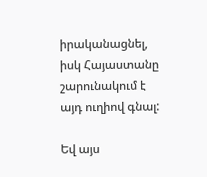իրականացնել, իսկ Հայաստանը շարունակում է այդ ուղիով գնալ:

Եվ այս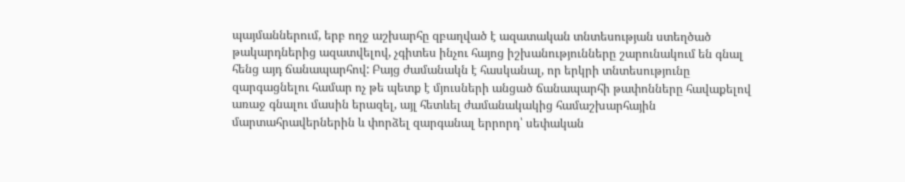պայմաններում, երբ ողջ աշխարհը զբաղված է ազատական տնտեսության ստեղծած թակարդներից ազատվելով, չգիտես ինչու հայոց իշխանությունները շարունակում են գնալ հենց այդ ճանապարհով: Բայց ժամանակն է հասկանալ, որ երկրի տնտեսությունը զարգացնելու համար ոչ թե պետք է մյուսների անցած ճանապարհի թափոնները հավաքելով առաջ գնալու մասին երազել, այլ հետևել ժամանակակից համաշխարհային մարտահրավերներին և փորձել զարգանալ երրորդ՝ սեփական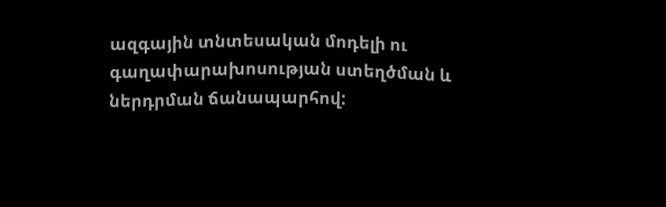ազգային տնտեսական մոդելի ու գաղափարախոսության ստեղծման և ներդրման ճանապարհով: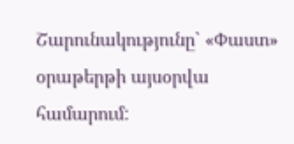Շարունակությունը` «Փաստ» օրաթերթի այսօրվա համարում: